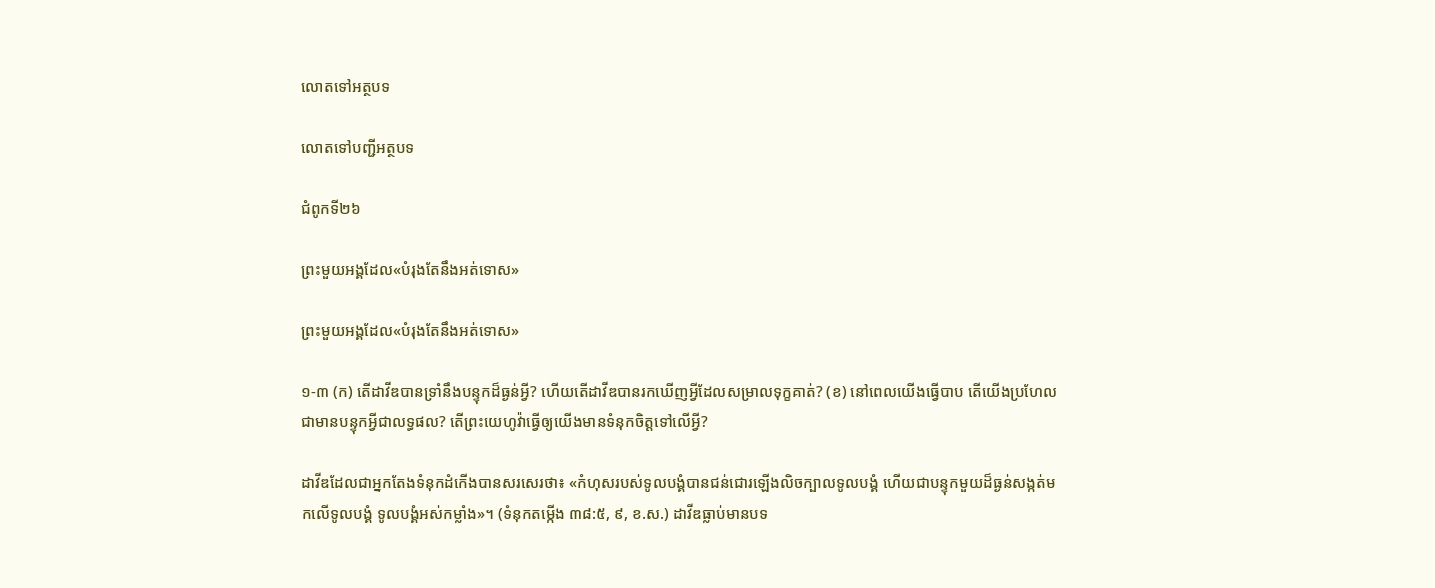លោតទៅអត្ថបទ

លោតទៅបញ្ជីអត្ថបទ

ជំពូកទី២៦

ព្រះមួយអង្គដែល«បំរុងតែនឹងអត់ទោស»

ព្រះមួយអង្គដែល«បំរុងតែនឹងអត់ទោស»

១-៣ (ក) តើដាវីឌបានទ្រាំនឹងបន្ទុកដ៏ធ្ងន់អ្វី? ហើយតើដាវីឌបានរកឃើញអ្វីដែលសម្រាលទុក្ខគាត់? (ខ) នៅពេលយើងធ្វើបាប តើយើងប្រហែលជាមានបន្ទុកអ្វីជាលទ្ធផល? តើព្រះយេហូវ៉ាធ្វើឲ្យយើងមានទំនុកចិត្ដទៅលើអ្វី?

ដាវីឌដែលជាអ្នកតែងទំនុកដំកើងបានសរសេរថា៖ «កំហុសរបស់ទូលបង្គំបានជន់ជោរឡើងលិចក្បាលទូលបង្គំ ហើយជាបន្ទុកមួយដ៏ធ្ងន់សង្កត់មកលើទូលបង្គំ ទូលបង្គំអស់កម្លាំង»។ (ទំនុកតម្កើង ៣៨:៥, ៩, ខ.ស.) ដាវីឌធ្លាប់មានបទ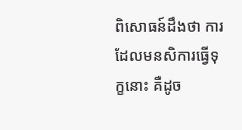ពិសោធន៍ដឹងថា ការដែលមនសិការធ្វើទុក្ខនោះ គឺដូច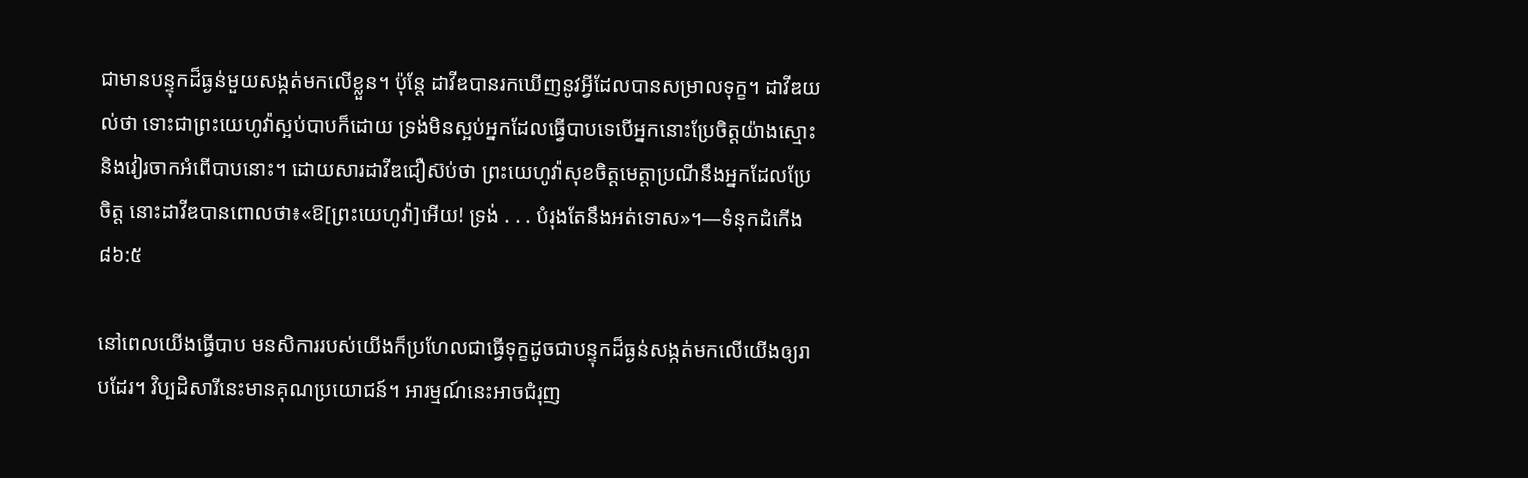ជាមានបន្ទុកដ៏ធ្ងន់មួយសង្កត់មកលើខ្លួន។ ប៉ុន្ដែ ដាវីឌបានរកឃើញនូវអ្វីដែលបានសម្រាលទុក្ខ។ ដាវីឌយល់ថា ទោះជាព្រះយេហូវ៉ាស្អប់បាបក៏ដោយ ទ្រង់មិនស្អប់អ្នកដែលធ្វើបាបទេបើអ្នកនោះប្រែចិត្ដយ៉ាងស្មោះនិងវៀរចាកអំពើបាបនោះ។ ដោយសារដាវីឌជឿស៊ប់ថា ព្រះយេហូវ៉ាសុខចិត្ដមេត្ដាប្រណីនឹងអ្នកដែលប្រែចិត្ដ នោះដាវីឌបានពោលថា៖«ឱ[ព្រះយេហូវ៉ា]អើយ! ទ្រង់ . . . បំរុងតែនឹងអត់ទោស»។—ទំនុកដំកើង ៨៦:៥

នៅពេលយើងធ្វើបាប មនសិការរបស់យើងក៏ប្រហែលជាធ្វើទុក្ខដូចជាបន្ទុកដ៏ធ្ងន់សង្កត់មកលើយើងឲ្យរាបដែរ។ វិប្បដិសារីនេះមានគុណប្រយោជន៍។ អារម្មណ៍នេះអាចជំរុញ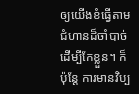ឲ្យយើងខំធ្វើតាមជំហានដ៏ចាំបាច់ដើម្បីកែខ្លួន។ ក៏ប៉ុន្ដែ ការមានវិប្ប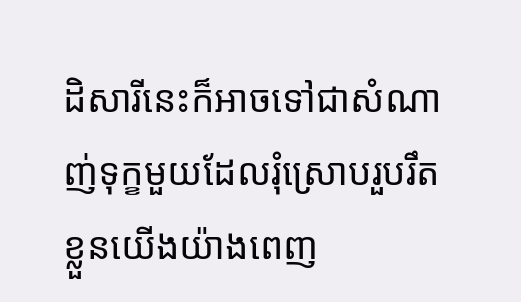ដិសារីនេះក៏អាចទៅជាសំណាញ់ទុក្ខមួយដែលរុំស្រោបរួបរឹតខ្លួនយើងយ៉ាងពេញ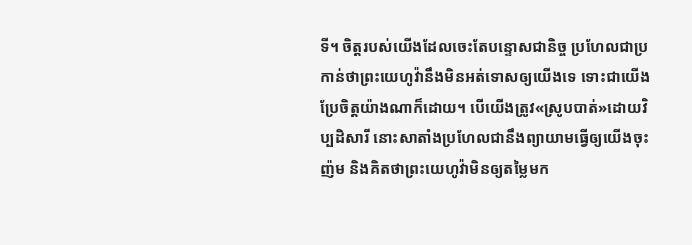ទី។ ចិត្ដរបស់យើងដែលចេះតែបន្ទោសជានិច្ច ប្រហែលជាប្រកាន់ថាព្រះយេហូវ៉ានឹងមិនអត់ទោសឲ្យយើងទេ ទោះជាយើងប្រែចិត្ដយ៉ាងណាក៏ដោយ។ បើយើងត្រូវ«ស្រូបបាត់»ដោយវិប្បដិសារី នោះសាតាំងប្រហែលជានឹងព្យាយាមធ្វើឲ្យយើងចុះញ៉ម និងគិតថាព្រះយេហូវ៉ាមិនឲ្យតម្លៃមក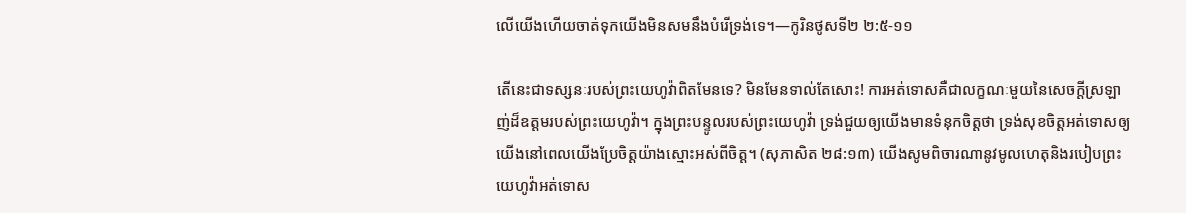លើយើងហើយចាត់ទុកយើងមិនសមនឹងបំរើទ្រង់ទេ។—កូរិនថូសទី២ ២:៥-១១

តើនេះជាទស្សនៈរបស់ព្រះយេហូវ៉ាពិតមែនទេ? មិនមែនទាល់តែសោះ! ការអត់ទោសគឺជាលក្ខណៈមួយនៃសេចក្ដីស្រឡាញ់ដ៏ឧត្ដមរបស់ព្រះយេហូវ៉ា។ ក្នុងព្រះបន្ទូលរបស់ព្រះយេហូវ៉ា ទ្រង់ជួយឲ្យយើងមានទំនុកចិត្ដថា ទ្រង់សុខចិត្ដអត់ទោសឲ្យយើងនៅពេលយើងប្រែចិត្ដយ៉ាងស្មោះអស់ពីចិត្ដ។ (សុភាសិត ២៨:១៣) យើងសូមពិចារណានូវមូលហេតុនិងរបៀបព្រះយេហូវ៉ាអត់ទោស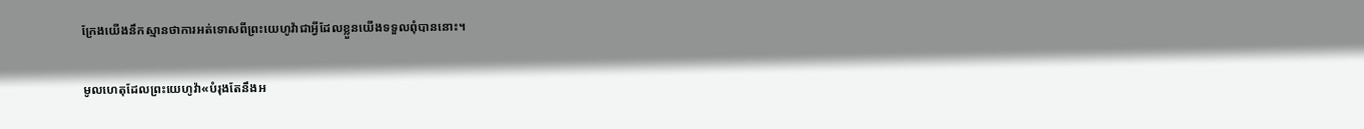ក្រែងយើងនឹកស្មានថាការអត់ទោសពីព្រះយេហូវ៉ាជាអ្វីដែលខ្លួនយើងទទួលពុំបាននោះ។

មូលហេតុដែលព្រះយេហូវ៉ា«បំរុងតែនឹងអ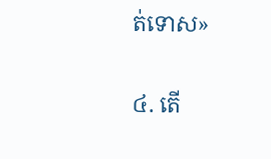ត់ទោស»

៤. តើ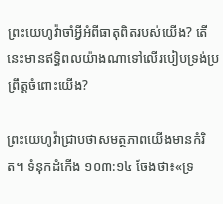ព្រះយេហូវ៉ាចាំអ្វីអំពីធាតុពិតរបស់យើង? តើនេះមានឥទ្ធិពលយ៉ាងណាទៅលើរបៀបទ្រង់ប្រព្រឹត្ដចំពោះយើង?

ព្រះយេហូវ៉ាជ្រាបថាសមត្ថភាពយើងមានកំរិត។ ទំនុកដំកើង ១០៣:១៤ ចែងថា៖«ទ្រ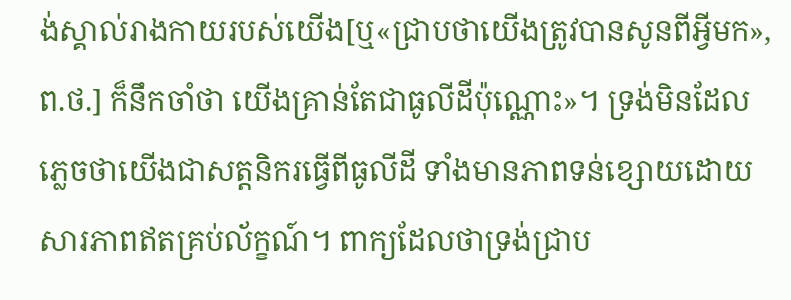ង់ស្គាល់រាងកាយរបស់យើង[ឬ«ជ្រាបថាយើងត្រូវបានសូនពីអ្វីមក», ព.ថ.] ក៏នឹកចាំថា យើងគ្រាន់តែជាធូលីដីប៉ុណ្ណោះ»។ ទ្រង់មិនដែលភ្លេចថាយើងជាសត្ដនិករធ្វើពីធូលីដី ទាំងមានភាពទន់ខ្សោយដោយសារភាពឥតគ្រប់ល័ក្ខណ៍។ ពាក្យដែលថាទ្រង់ជ្រាប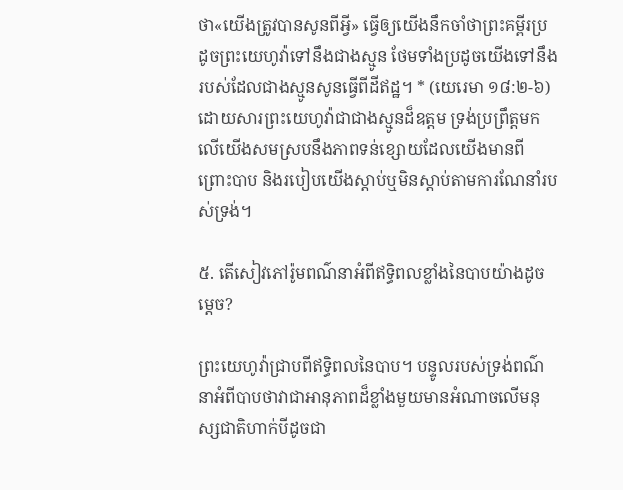ថា«យើងត្រូវបានសូនពីអ្វី» ធ្វើឲ្យយើងនឹកចាំថាព្រះគម្ពីរប្រដូចព្រះយេហូវ៉ាទៅនឹងជាងស្មូន ថែមទាំងប្រដូចយើងទៅនឹងរបស់ដែលជាងស្មូនសូនធ្វើពីដីឥដ្ឋ។ * (យេរេមា ១៨:២-៦) ដោយសារព្រះយេហូវ៉ាជាជាងស្មូនដ៏ឧត្ដម ទ្រង់ប្រព្រឹត្ដមកលើយើងសមស្របនឹងភាពទន់ខ្សោយដែលយើងមានពីព្រោះបាប និងរបៀបយើងស្តាប់ឬមិនស្តាប់តាមការណែនាំរបស់ទ្រង់។

៥. តើសៀវភៅរ៉ូមពណ៌នាអំពីឥទ្ធិពលខ្លាំងនៃបាបយ៉ាងដូចម្ដេច?

ព្រះយេហូវ៉ាជ្រាបពីឥទ្ធិពលនៃបាប។ បន្ទូលរបស់ទ្រង់ពណ៌នាអំពីបាបថាវាជាអានុភាពដ៏ខ្លាំងមួយមានអំណាចលើមនុស្សជាតិហាក់បីដូចជា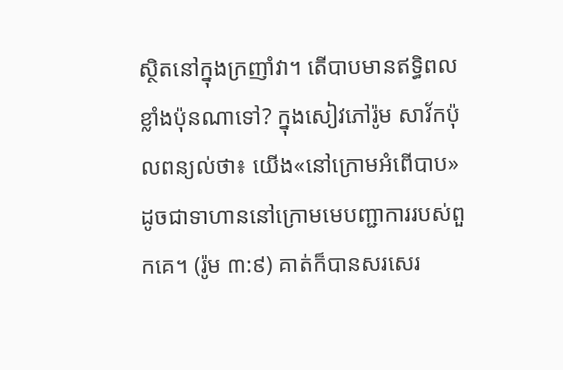ស្ថិតនៅក្នុងក្រញាំវា។ តើបាបមានឥទ្ធិពលខ្លាំងប៉ុនណាទៅ? ក្នុងសៀវភៅរ៉ូម សាវ័កប៉ុលពន្យល់ថា៖ យើង«នៅក្រោមអំពើបាប» ដូចជាទាហាននៅក្រោមមេបញ្ជាការរបស់ពួកគេ។ (រ៉ូម ៣:៩) គាត់ក៏បានសរសេរ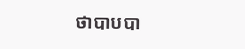ថាបាបបា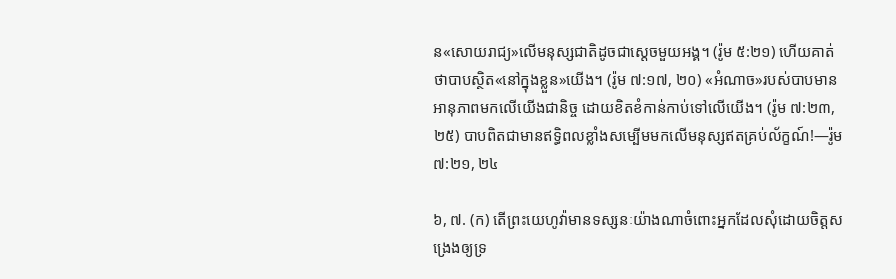ន«សោយរាជ្យ»លើមនុស្សជាតិដូចជាស្ដេចមួយអង្គ។ (រ៉ូម ៥:២១) ហើយគាត់ថាបាបស្ថិត«នៅក្នុងខ្លួន»យើង។ (រ៉ូម ៧:១៧, ២០) «អំណាច»របស់បាបមានអានុភាពមកលើយើងជានិច្ច ដោយខិតខំកាន់កាប់ទៅលើយើង។ (រ៉ូម ៧:២៣, ២៥) បាបពិតជាមានឥទ្ធិពលខ្លាំងសម្បើមមកលើមនុស្សឥតគ្រប់ល័ក្ខណ៍!—រ៉ូម ៧:២១, ២៤

៦, ៧. (ក) តើព្រះយេហូវ៉ាមានទស្សនៈយ៉ាងណាចំពោះអ្នកដែលសុំដោយចិត្ដសង្រេងឲ្យទ្រ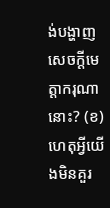ង់បង្ហាញសេចក្ដីមេត្ដាករុណានោះ? (ខ) ហេតុអ្វីយើងមិនគួរ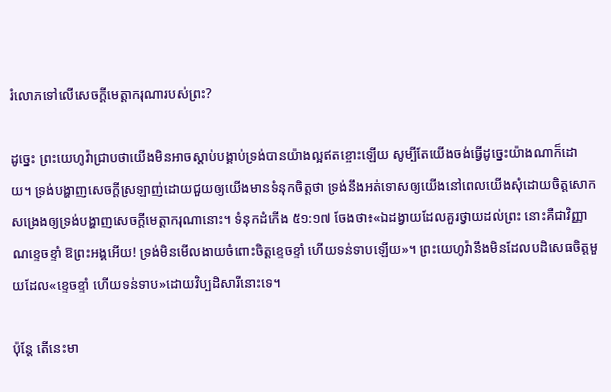រំលោភទៅលើសេចក្ដីមេត្ដាករុណារបស់ព្រះ?

ដូច្នេះ ព្រះយេហូវ៉ាជ្រាបថាយើងមិនអាចស្តាប់បង្គាប់ទ្រង់បានយ៉ាងល្អឥតខ្ចោះឡើយ សូម្បីតែយើងចង់ធ្វើដូច្នេះយ៉ាងណាក៏ដោយ។ ទ្រង់បង្ហាញសេចក្ដីស្រឡាញ់ដោយជួយឲ្យយើងមានទំនុកចិត្ដថា ទ្រង់នឹងអត់ទោសឲ្យយើងនៅពេលយើងសុំដោយចិត្ដសោកសង្រេងឲ្យទ្រង់បង្ហាញសេចក្ដីមេត្ដាករុណានោះ។ ទំនុកដំកើង ៥១:១៧ ចែងថា៖«ឯដង្វាយដែលគួរថ្វាយដល់ព្រះ នោះគឺជាវិញ្ញាណខ្ទេចខ្ទាំ ឱព្រះអង្គអើយ! ទ្រង់មិនមើលងាយចំពោះចិត្ដខ្ទេចខ្ទាំ ហើយទន់ទាបឡើយ»។ ព្រះយេហូវ៉ានឹងមិនដែលបដិសេធចិត្ដមួយដែល«ខ្ទេចខ្ទាំ ហើយទន់ទាប»ដោយវិប្បដិសារីនោះទេ។

ប៉ុន្ដែ តើនេះមា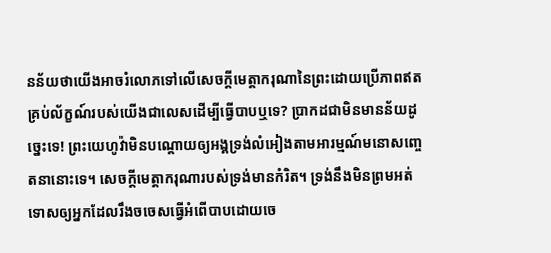នន័យថាយើងអាចរំលោភទៅលើសេចក្ដីមេត្ដាករុណានៃព្រះដោយប្រើភាពឥតគ្រប់ល័ក្ខណ៍របស់យើងជាលេសដើម្បីធ្វើបាបឬទេ? ប្រាកដជាមិនមានន័យដូច្នេះទេ! ព្រះយេហូវ៉ាមិនបណ្ដោយឲ្យអង្គទ្រង់លំអៀងតាមអារម្មណ៍មនោសញ្ចេតនានោះទេ។ សេចក្ដីមេត្ដាករុណារបស់ទ្រង់មានកំរិត។ ទ្រង់នឹងមិនព្រមអត់ទោសឲ្យអ្នកដែលរឹងចចេសធ្វើអំពើបាបដោយចេ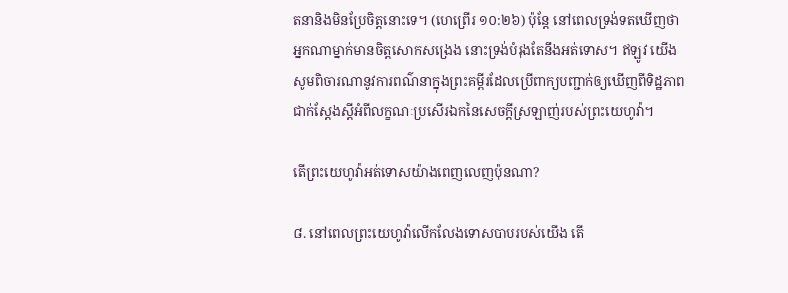តនានិងមិនប្រែចិត្ដនោះទេ។ (ហេព្រើរ ១០:២៦) ប៉ុន្ដែ នៅពេលទ្រង់ទតឃើញថាអ្នកណាម្នាក់មានចិត្ដសោកសង្រេង នោះទ្រង់បំរុងតែនឹងអត់ទោស។ ឥឡូវ យើងសូមពិចារណានូវការពណ៌នាក្នុងព្រះគម្ពីរដែលប្រើពាក្យបញ្ជាក់ឲ្យឃើញពីទិដ្ឋភាពជាក់ស្ដែងស្ដីអំពីលក្ខណៈប្រសើរឯកនៃសេចក្ដីស្រឡាញ់របស់ព្រះយេហូវ៉ា។

តើព្រះយេហូវ៉ាអត់ទោសយ៉ាងពេញលេញប៉ុនណា?

៨. នៅពេលព្រះយេហូវ៉ាលើកលែងទោសបាបរបស់យើង តើ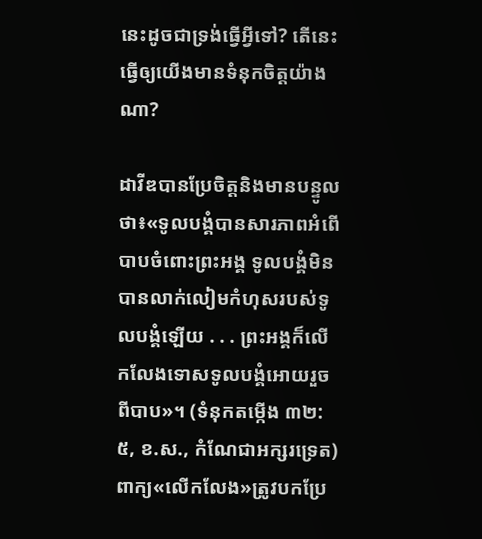នេះដូចជាទ្រង់ធ្វើអ្វីទៅ? តើនេះធ្វើឲ្យយើងមានទំនុកចិត្ដយ៉ាងណា?

ដាវីឌបានប្រែចិត្ដនិងមានបន្ទូលថា៖«ទូលបង្គំបានសារភាពអំពើបាបចំពោះព្រះអង្គ ទូលបង្គំមិនបានលាក់លៀមកំហុសរបស់ទូលបង្គំឡើយ . . . ព្រះអង្គក៏លើកលែងទោសទូលបង្គំអោយរួចពីបាប»។ (ទំនុកតម្កើង ៣២:៥, ខ.ស., កំណែជាអក្សរទ្រេត) ពាក្យ«លើកលែង»ត្រូវបកប្រែ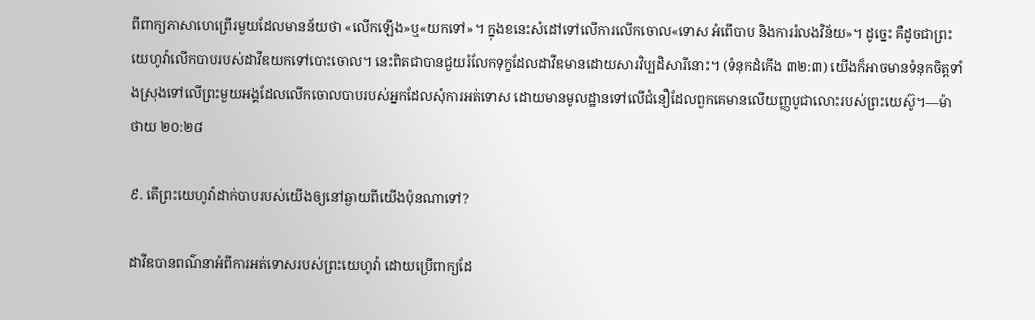ពីពាក្យភាសាហេព្រើរមួយដែលមានន័យថា «លើកឡើង»ឬ«យកទៅ»។ ក្នុងខនេះសំដៅទៅលើការលើកចោល«ទោស អំពើបាប និងការរំលងវិន័យ»។ ដូច្នេះ គឺដូចជាព្រះយេហូវ៉ាលើកបាបរបស់ដាវីឌយកទៅបោះចោល។ នេះពិតជាបានជួយរំលែកទុក្ខដែលដាវីឌមានដោយសារវិប្បដិសារីនោះ។ (ទំនុកដំកើង ៣២:៣) យើងក៏អាចមានទំនុកចិត្ដទាំងស្រុងទៅលើព្រះមួយអង្គដែលលើកចោលបាបរបស់អ្នកដែលសុំការអត់ទោស ដោយមានមូលដ្ឋានទៅលើជំនឿដែលពួកគេមានលើយញ្ញបូជាលោះរបស់ព្រះយេស៊ូ។—ម៉ាថាយ ២០:២៨

៩. តើព្រះយេហូវ៉ាដាក់បាបរបស់យើងឲ្យនៅឆ្ងាយពីយើងប៉ុនណាទៅ?

ដាវីឌបានពណ៌នាអំពីការអត់ទោសរបស់ព្រះយេហូវ៉ា ដោយប្រើពាក្យដែ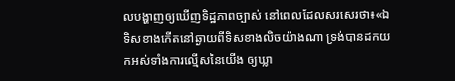លបង្ហាញឲ្យឃើញទិដ្ឋភាពច្បាស់ នៅពេលដែលសរសេរថា៖«ឯទិសខាងកើតនៅឆ្ងាយពីទិសខាងលិចយ៉ាងណា ទ្រង់បានដកយកអស់ទាំងការល្មើសនៃយើង ឲ្យឃ្លា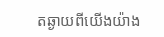តឆ្ងាយពីយើងយ៉ាង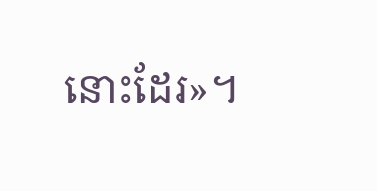នោះដែរ»។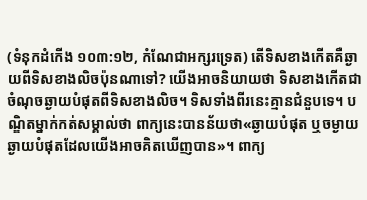(ទំនុកដំកើង ១០៣:១២, កំណែជាអក្សរទ្រេត) តើទិសខាងកើតគឺឆ្ងាយពីទិសខាងលិចប៉ុនណាទៅ? យើងអាចនិយាយថា ទិសខាងកើតជាចំណុចឆ្ងាយបំផុតពីទិសខាងលិច។ ទិសទាំងពីរនេះគ្មានជំនួបទេ។ បណ្ឌិតម្នាក់កត់សម្គាល់ថា ពាក្យនេះបានន័យថា«ឆ្ងាយបំផុត ឬចម្ងាយឆ្ងាយបំផុតដែលយើងអាចគិតឃើញបាន»។ ពាក្យ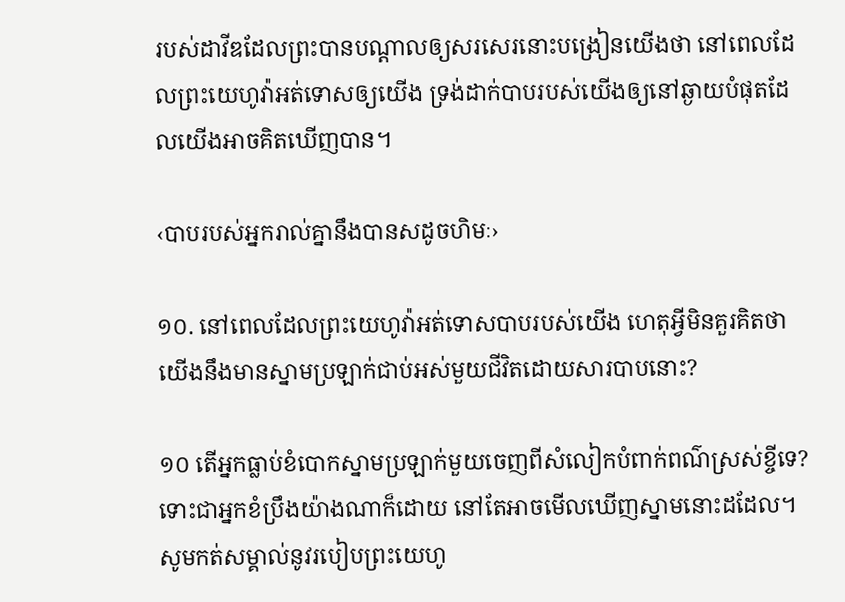របស់ដាវីឌដែលព្រះបានបណ្ដាលឲ្យសរសេរនោះបង្រៀនយើងថា នៅពេលដែលព្រះយេហូវ៉ាអត់ទោសឲ្យយើង ទ្រង់ដាក់បាបរបស់យើងឲ្យនៅឆ្ងាយបំផុតដែលយើងអាចគិតឃើញបាន។

‹បាបរបស់អ្នករាល់គ្នានឹងបានសដូចហិមៈ›

១០. នៅពេលដែលព្រះយេហូវ៉ាអត់ទោសបាបរបស់យើង ហេតុអ្វីមិនគួរគិតថាយើងនឹងមានស្នាមប្រឡាក់ជាប់អស់មួយជីវិតដោយសារបាបនោះ?

១០ តើអ្នកធ្លាប់ខំបោកស្នាមប្រឡាក់មួយចេញពីសំលៀកបំពាក់ពណ៌ស្រស់ខ្ចីទេ? ទោះជាអ្នកខំប្រឹងយ៉ាងណាក៏ដោយ នៅតែអាចមើលឃើញស្នាមនោះដដែល។ សូមកត់សម្គាល់នូវរបៀបព្រះយេហូ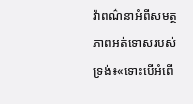វ៉ាពណ៌នាអំពីសមត្ថភាពអត់ទោសរបស់ទ្រង់៖«ទោះបើអំពើ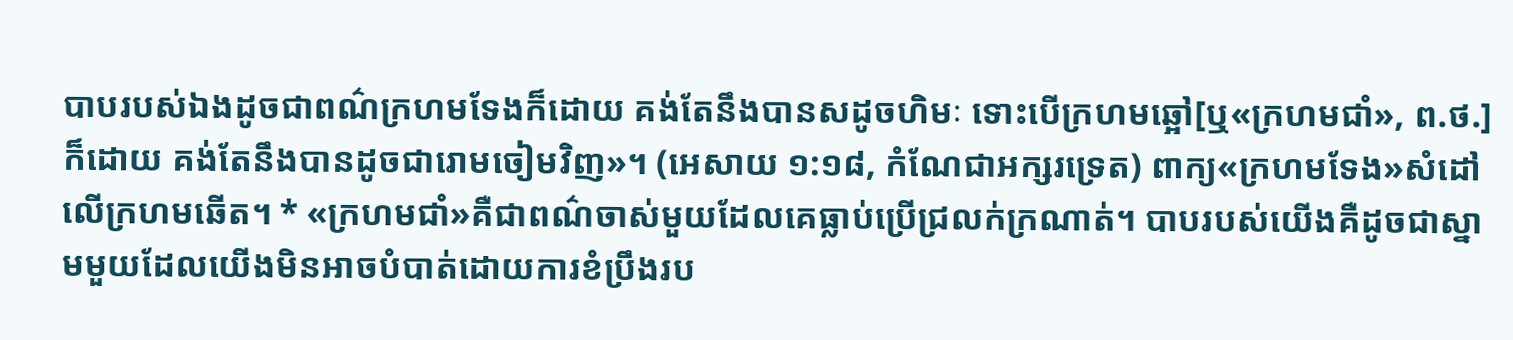បាបរបស់ឯងដូចជាពណ៌ក្រហមទែងក៏ដោយ គង់តែនឹងបានសដូចហិមៈ ទោះបើក្រហមឆ្អៅ[ឬ«ក្រហមជាំ», ព.ថ.]ក៏ដោយ គង់តែនឹងបានដូចជារោមចៀមវិញ»។ (អេសាយ ១:១៨, កំណែជាអក្សរទ្រេត) ពាក្យ«ក្រហមទែង»សំដៅលើក្រហមឆើត។ * «ក្រហមជាំ»គឺជាពណ៌ចាស់មួយដែលគេធ្លាប់ប្រើជ្រលក់ក្រណាត់។ បាបរបស់យើងគឺដូចជាស្នាមមួយដែលយើងមិនអាចបំបាត់ដោយការខំប្រឹងរប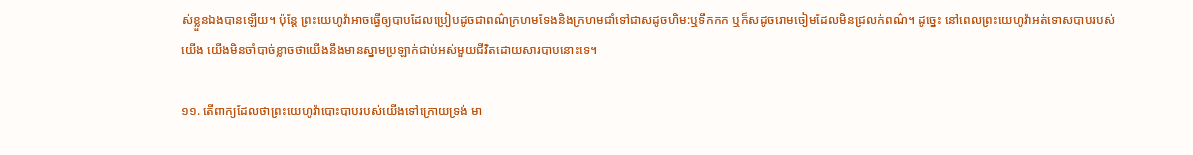ស់ខ្លួនឯងបានឡើយ។ ប៉ុន្ដែ ព្រះយេហូវ៉ាអាចធ្វើឲ្យបាបដែលប្រៀបដូចជាពណ៌ក្រហមទែងនិងក្រហមជាំទៅជាសដូចហិម:ឬទឹកកក ឬក៏សដូចរោមចៀមដែលមិនជ្រលក់ពណ៌។ ដូច្នេះ នៅពេលព្រះយេហូវ៉ាអត់ទោសបាបរបស់យើង យើងមិនចាំបាច់ខ្លាចថាយើងនឹងមានស្នាមប្រឡាក់ជាប់អស់មួយជីវិតដោយសារបាបនោះទេ។

១១. តើពាក្យដែលថាព្រះយេហូវ៉ាបោះបាបរបស់យើងទៅក្រោយទ្រង់ មា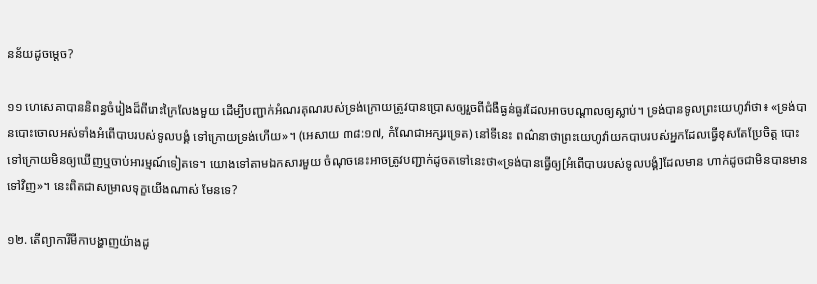នន័យដូចម្ដេច?

១១ ហេសេគាបាននិពន្ធចំរៀងដ៏ពីរោះក្រៃលែងមួយ ដើម្បីបញ្ជាក់អំណរគុណរបស់ទ្រង់ក្រោយត្រូវបានប្រោសឲ្យរួចពីជំងឺធ្ងន់ធ្ងរដែលអាចបណ្ដាលឲ្យស្លាប់។ ទ្រង់បានទូលព្រះយេហូវ៉ាថា៖ «ទ្រង់បានបោះចោលអស់ទាំងអំពើបាបរបស់ទូលបង្គំ ទៅក្រោយទ្រង់ហើយ»។ (អេសាយ ៣៨:១៧, កំណែជាអក្សរទ្រេត) នៅទីនេះ ពណ៌នាថាព្រះយេហូវ៉ាយកបាបរបស់អ្នកដែលធ្វើខុសតែប្រែចិត្ដ បោះទៅក្រោយមិនឲ្យឃើញឬចាប់អារម្មណ៍ទៀតទេ។ យោងទៅតាមឯកសារមួយ ចំណុចនេះអាចត្រូវបញ្ជាក់ដូចតទៅនេះថា«ទ្រង់បានធ្វើឲ្យ[អំពើបាបរបស់ទូលបង្គំ]ដែលមាន ហាក់ដូចជាមិនបានមានទៅវិញ»។ នេះពិតជាសម្រាលទុក្ខយើងណាស់ មែនទេ?

១២. តើព្យាការីមីកាបង្ហាញយ៉ាងដូ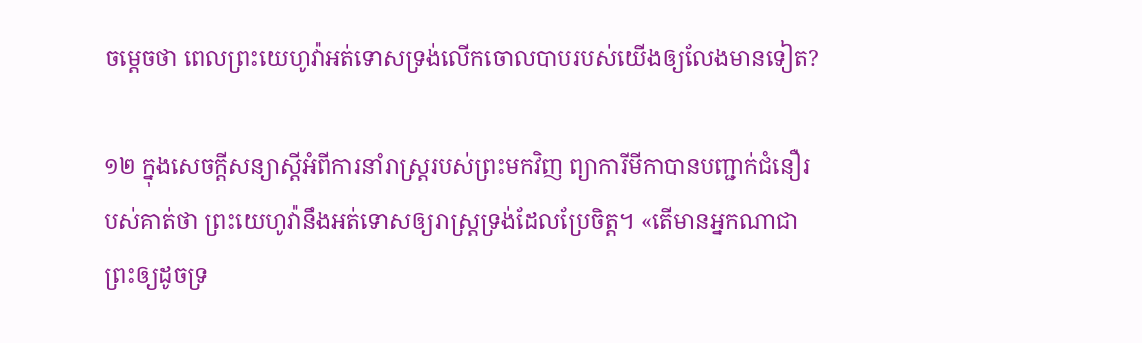ចម្ដេចថា ពេលព្រះយេហូវ៉ាអត់ទោសទ្រង់លើកចោលបាបរបស់យើងឲ្យលែងមានទៀត?

១២ ក្នុងសេចក្ដីសន្យាស្ដីអំពីការនាំរាស្ដ្ររបស់ព្រះមកវិញ ព្យាការីមីកាបានបញ្ជាក់ជំនឿរបស់គាត់ថា ព្រះយេហូវ៉ានឹងអត់ទោសឲ្យរាស្ដ្រទ្រង់ដែលប្រែចិត្ដ។ «តើមានអ្នកណាជាព្រះឲ្យដូចទ្រ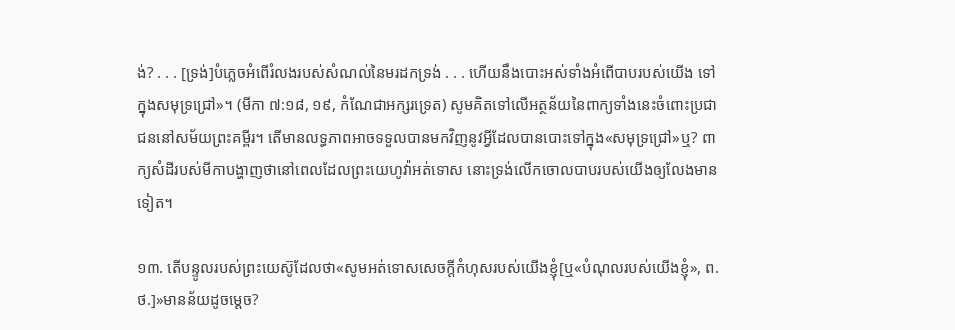ង់? . . . [ទ្រង់]បំភ្លេចអំពើរំលងរបស់សំណល់នៃមរដកទ្រង់ . . . ហើយនឹងបោះអស់ទាំងអំពើបាបរបស់យើង ទៅក្នុងសមុទ្រជ្រៅ»។ (មីកា ៧:១៨, ១៩, កំណែជាអក្សរទ្រេត) សូមគិតទៅលើអត្ថន័យនៃពាក្យទាំងនេះចំពោះប្រជាជននៅសម័យព្រះគម្ពីរ។ តើមានលទ្ធភាពអាចទទួលបានមកវិញនូវអ្វីដែលបានបោះទៅក្នុង«សមុទ្រជ្រៅ»ឬ? ពាក្យសំដីរបស់មីកាបង្ហាញថានៅពេលដែលព្រះយេហូវ៉ាអត់ទោស នោះទ្រង់លើកចោលបាបរបស់យើងឲ្យលែងមានទៀត។

១៣. តើបន្ទូលរបស់ព្រះយេស៊ូដែលថា«សូមអត់ទោសសេចក្ដីកំហុសរបស់យើងខ្ញុំ[ឬ«បំណុលរបស់យើងខ្ញុំ», ព.ថ.]»មានន័យដូចម្ដេច?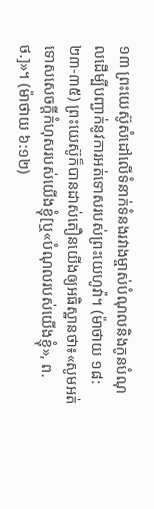១៣ ព្រះយេស៊ូសំដៅលើទំនាក់ទំនងរវាងម្ចាស់បំណុលនិងកូនបំណុលដើម្បីបញ្ជាក់នូវការអត់ទោសរបស់ព្រះយេហូវ៉ា។ (ម៉ាថាយ ១៨:២៣-៣៥) ព្រះយេស៊ូក៏បានដាស់តឿនយើងឲ្យអធិស្ឋានថា៖«សូមអត់ទោសសេចក្ដីកំហុសរបស់យើងខ្ញុំ[ឬ«បំណុលរបស់យើងខ្ញុំ», ព.ថ.]»។ (ម៉ាថាយ ៦:១២)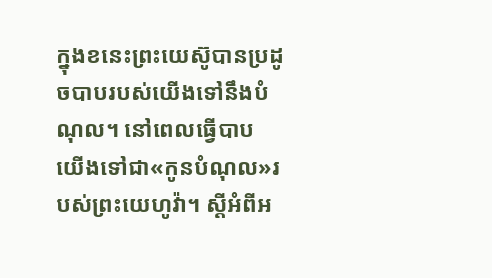ក្នុងខនេះព្រះយេស៊ូបានប្រដូចបាបរបស់យើងទៅនឹងបំណុល។ នៅពេលធ្វើបាប យើងទៅជា«កូនបំណុល»របស់ព្រះយេហូវ៉ា។ ស្ដីអំពីអ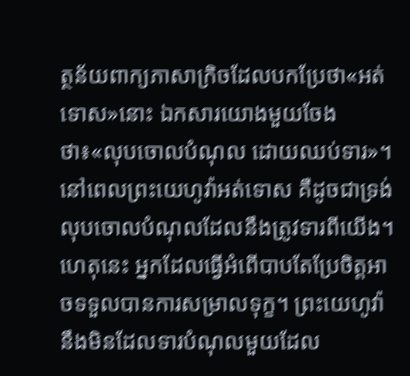ត្ថន័យពាក្យភាសាក្រិចដែលបកប្រែថា«អត់ទោស»នោះ ឯកសារយោងមួយចែងថា៖«លុបចោលបំណុល ដោយឈប់ទារ»។ នៅពេលព្រះយេហូវ៉ាអត់ទោស គឺដូចជាទ្រង់លុបចោលបំណុលដែលនឹងត្រូវទារពីយើង។ ហេតុនេះ អ្នកដែលធ្វើអំពើបាបតែប្រែចិត្ដអាចទទួលបានការសម្រាលទុក្ខ។ ព្រះយេហូវ៉ានឹងមិនដែលទារបំណុលមួយដែល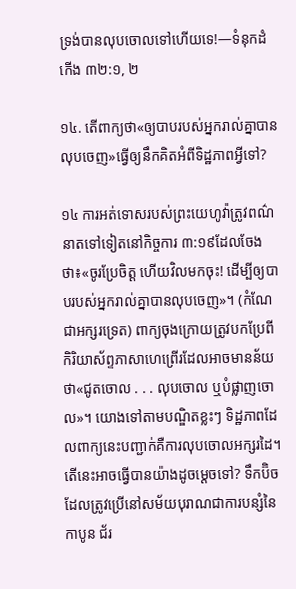ទ្រង់បានលុបចោលទៅហើយទេ!—ទំនុកដំកើង ៣២:១, ២

១៤. តើពាក្យថា«ឲ្យបាបរបស់អ្នករាល់គ្នាបានលុបចេញ»ធ្វើឲ្យនឹកគិតអំពីទិដ្ឋភាពអ្វីទៅ?

១៤ ការអត់ទោសរបស់ព្រះយេហូវ៉ាត្រូវពណ៌នាតទៅទៀតនៅកិច្ចការ ៣:១៩ដែលចែងថា៖«ចូរប្រែចិត្ដ ហើយវិលមកចុះ! ដើម្បីឲ្យបាបរបស់អ្នករាល់គ្នាបានលុបចេញ»។ (កំណែជាអក្សរទ្រេត) ពាក្យចុងក្រោយត្រូវបកប្រែពីកិរិយាស័ព្ទភាសាហេព្រើរដែលអាចមានន័យថា«ជូតចោល . . . លុបចោល ឬបំផ្លាញចោល»។ យោងទៅតាមបណ្ឌិតខ្លះៗ ទិដ្ឋភាពដែលពាក្យនេះបញ្ជាក់គឺការលុបចោលអក្សរដៃ។ តើនេះអាចធ្វើបានយ៉ាងដូចម្ដេចទៅ? ទឹកប៊ិចដែលត្រូវប្រើនៅសម័យបុរាណជាការបន្សំនៃកាបូន ជ័រ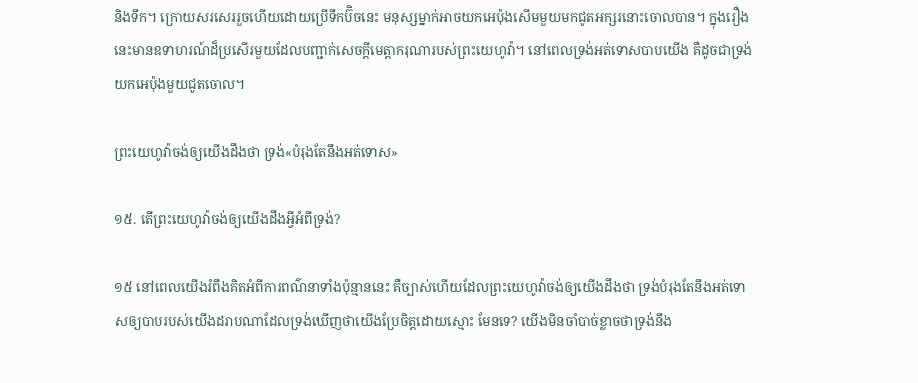និងទឹក។ ក្រោយសរសេររួចហើយដោយប្រើទឹកប៊ិចនេះ មនុស្សម្នាក់អាចយកអេប៉ុងសើមមួយមកជូតអក្សរនោះចោលបាន។ ក្នុងរឿងនេះមានឧទាហរណ៍ដ៏ប្រសើរមួយដែលបញ្ជាក់សេចក្ដីមេត្ដាករុណារបស់ព្រះយេហូវ៉ា។ នៅពេលទ្រង់អត់ទោសបាបយើង គឺដូចជាទ្រង់យកអេប៉ុងមួយជូតចោល។

ព្រះយេហូវ៉ាចង់ឲ្យយើងដឹងថា ទ្រង់«បំរុងតែនឹងអត់ទោស»

១៥. តើព្រះយេហូវ៉ាចង់ឲ្យយើងដឹងអ្វីអំពីទ្រង់?

១៥ នៅពេលយើងរំពឹងគិតអំពីការពណ៌នាទាំងប៉ុន្មាននេះ គឺច្បាស់ហើយដែលព្រះយេហូវ៉ាចង់ឲ្យយើងដឹងថា ទ្រង់បំរុងតែនឹងអត់ទោសឲ្យបាបរបស់យើងដរាបណាដែលទ្រង់ឃើញថាយើងប្រែចិត្ដដោយស្មោះ មែនទេ? យើងមិនចាំបាច់ខ្លាចថាទ្រង់នឹង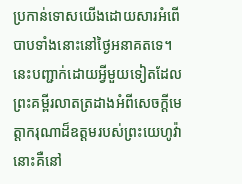ប្រកាន់ទោសយើងដោយសារអំពើបាបទាំងនោះនៅថ្ងៃអនាគតទេ។ នេះបញ្ជាក់ដោយអ្វីមួយទៀតដែលព្រះគម្ពីរលាតត្រដាងអំពីសេចក្ដីមេត្ដាករុណាដ៏ឧត្ដមរបស់ព្រះយេហូវ៉ា នោះគឺនៅ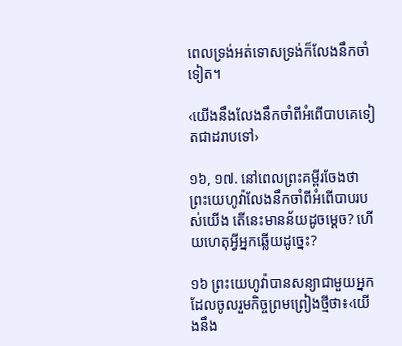ពេលទ្រង់អត់ទោសទ្រង់ក៏លែងនឹកចាំទៀត។

‹យើងនឹងលែងនឹកចាំពីអំពើបាបគេទៀតជាដរាបទៅ›

១៦, ១៧. នៅពេលព្រះគម្ពីរចែងថាព្រះយេហូវ៉ាលែងនឹកចាំពីអំពើបាបរបស់យើង តើនេះមានន័យដូចម្ដេច? ហើយហេតុអ្វីអ្នកឆ្លើយដូច្នេះ?

១៦ ព្រះយេហូវ៉ាបានសន្យាជាមួយអ្នកដែលចូលរួមកិច្ចព្រមព្រៀងថ្មីថា៖‹យើងនឹង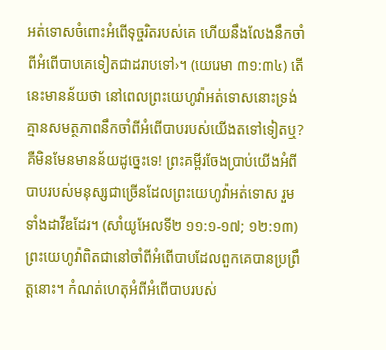អត់ទោសចំពោះអំពើទុច្ចរិតរបស់គេ ហើយនឹងលែងនឹកចាំពីអំពើបាបគេទៀតជាដរាបទៅ›។ (យេរេមា ៣១:៣៤) តើនេះមានន័យថា នៅពេលព្រះយេហូវ៉ាអត់ទោសនោះទ្រង់គ្មានសមត្ថភាពនឹកចាំពីអំពើបាបរបស់យើងតទៅទៀតឬ? គឺមិនមែនមានន័យដូច្នេះទេ! ព្រះគម្ពីរចែងប្រាប់យើងអំពីបាបរបស់មនុស្សជាច្រើនដែលព្រះយេហូវ៉ាអត់ទោស រួមទាំងដាវីឌដែរ។ (សាំយូអែលទី២ ១១:១-១៧; ១២:១៣) ព្រះយេហូវ៉ាពិតជានៅចាំពីអំពើបាបដែលពួកគេបានប្រព្រឹត្ដនោះ។ កំណត់ហេតុអំពីអំពើបាបរបស់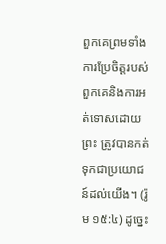ពួកគេព្រមទាំងការប្រែចិត្ដរបស់ពួកគេនិងការអត់ទោសដោយព្រះ ត្រូវបានកត់ទុកជាប្រយោជន៍ដល់យើង។ (រ៉ូម ១៥:៤) ដូច្នេះ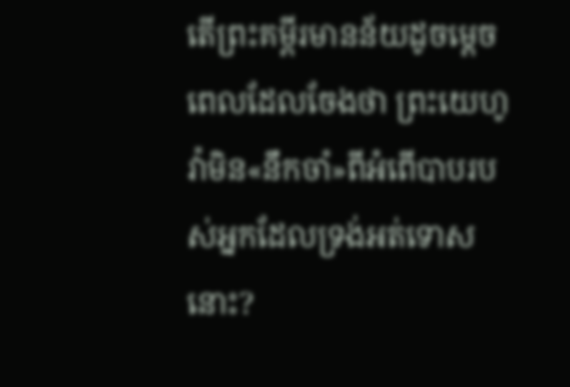តើព្រះគម្ពីរមានន័យដូចម្ដេចពេលដែលចែងថា ព្រះយេហូវ៉ាមិន«នឹកចាំ»ពីអំពើបាបរបស់អ្នកដែលទ្រង់អត់ទោសនោះ?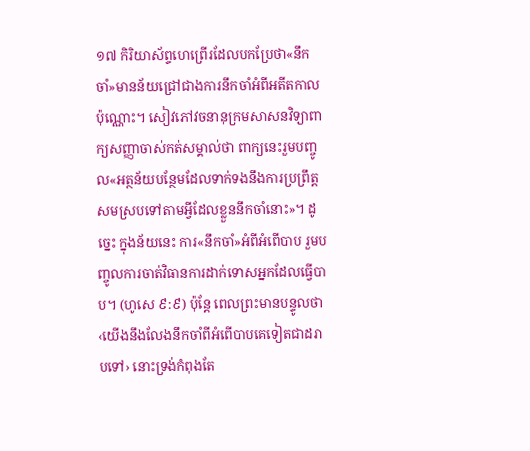១៧ កិរិយាស័ព្ទហេព្រើរដែលបកប្រែថា«នឹកចាំ»មានន័យជ្រៅជាងការនឹកចាំអំពីអតីតកាលប៉ុណ្ណោះ។ សៀវភៅវចនានុក្រមសាសនវិទ្យាពាក្យសញ្ញាចាស់កត់សម្គាល់ថា ពាក្យនេះរួមបញ្ចូល«អត្ថន័យបន្ថែមដែលទាក់ទងនឹងការប្រព្រឹត្ដសមស្របទៅតាមអ្វីដែលខ្លួននឹកចាំនោះ»។ ដូច្នេះ ក្នុងន័យនេះ ការ«នឹកចាំ»អំពីអំពើបាប រួមបញ្ចូលការចាត់វិធានការដាក់ទោសអ្នកដែលធ្វើបាប។ (ហូសេ ៩:៩) ប៉ុន្ដែ ពេលព្រះមានបន្ទូលថា‹យើងនឹងលែងនឹកចាំពីអំពើបាបគេទៀតជាដរាបទៅ› នោះទ្រង់កំពុងតែ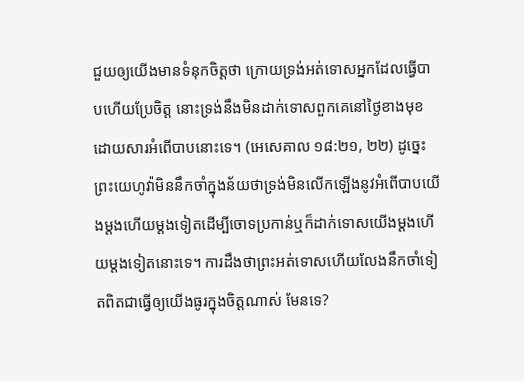ជួយឲ្យយើងមានទំនុកចិត្ដថា ក្រោយទ្រង់អត់ទោសអ្នកដែលធ្វើបាបហើយប្រែចិត្ដ នោះទ្រង់នឹងមិនដាក់ទោសពួកគេនៅថ្ងៃខាងមុខដោយសារអំពើបាបនោះទេ។ (អេសេគាល ១៨:២១, ២២) ដូច្នេះ ព្រះយេហូវ៉ាមិននឹកចាំក្នុងន័យថាទ្រង់មិនលើកឡើងនូវអំពើបាបយើងម្ដងហើយម្ដងទៀតដើម្បីចោទប្រកាន់ឬក៏ដាក់ទោសយើងម្ដងហើយម្ដងទៀតនោះទេ។ ការដឹងថាព្រះអត់ទោសហើយលែងនឹកចាំទៀតពិតជាធ្វើឲ្យយើងធូរក្នុងចិត្ដណាស់ មែនទេ?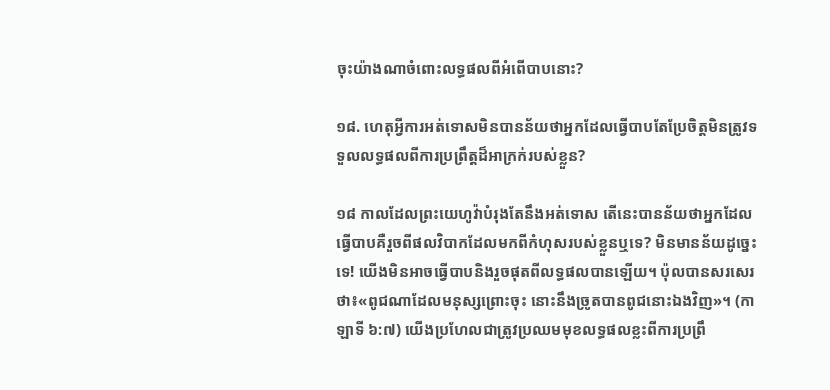ចុះយ៉ាងណាចំពោះលទ្ធផលពីអំពើបាបនោះ?

១៨. ហេតុអ្វីការអត់ទោសមិនបានន័យថាអ្នកដែលធ្វើបាបតែប្រែចិត្ដមិនត្រូវទទួលលទ្ធផលពីការប្រព្រឹត្ដដ៏អាក្រក់របស់ខ្លួន?

១៨ កាលដែលព្រះយេហូវ៉ាបំរុងតែនឹងអត់ទោស តើនេះបានន័យថាអ្នកដែលធ្វើបាបគឺរួចពីផលវិបាកដែលមកពីកំហុសរបស់ខ្លួនឬទេ? មិនមានន័យដូច្នេះទេ! យើងមិនអាចធ្វើបាបនិងរួចផុតពីលទ្ធផលបានឡើយ។ ប៉ុលបានសរសេរថា៖«ពូជណាដែលមនុស្សព្រោះចុះ នោះនឹងច្រូតបានពូជនោះឯងវិញ»។ (កាឡាទី ៦:៧) យើងប្រហែលជាត្រូវប្រឈមមុខលទ្ធផលខ្លះពីការប្រព្រឹ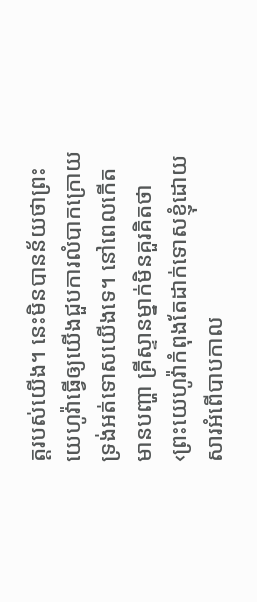ត្ដរបស់យើង។ នេះមិនបានន័យថាព្រះយេហូវ៉ាធ្វើឲ្យយើងជួបការលំបាកក្រោយទ្រង់អត់ទោសយើងទេ។ នៅពេលកើតមានបញ្ហា គ្រីស្ទានម្នាក់មិនគួរគិតថា‹ព្រះយេហូវ៉ាកំពុងតែដាក់ទោសខ្ញុំដោយសារអំពើបាបកាល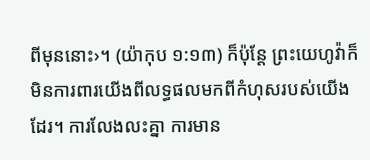ពីមុននោះ›។ (យ៉ាកុប ១:១៣) ក៏ប៉ុន្ដែ ព្រះយេហូវ៉ាក៏មិនការពារយើងពីលទ្ធផលមកពីកំហុសរបស់យើងដែរ។ ការលែងលះគ្នា ការមាន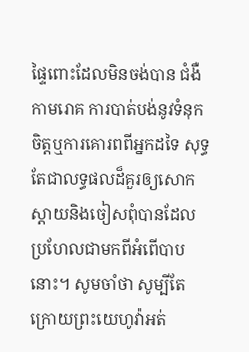ផ្ទៃពោះដែលមិនចង់បាន ជំងឺកាមរោគ ការបាត់បង់នូវទំនុកចិត្ដឬការគោរពពីអ្នកដទៃ សុទ្ធតែជាលទ្ធផលដ៏គួរឲ្យសោកស្តាយនិងចៀសពុំបានដែលប្រហែលជាមកពីអំពើបាបនោះ។ សូមចាំថា សូម្បីតែក្រោយព្រះយេហូវ៉ាអត់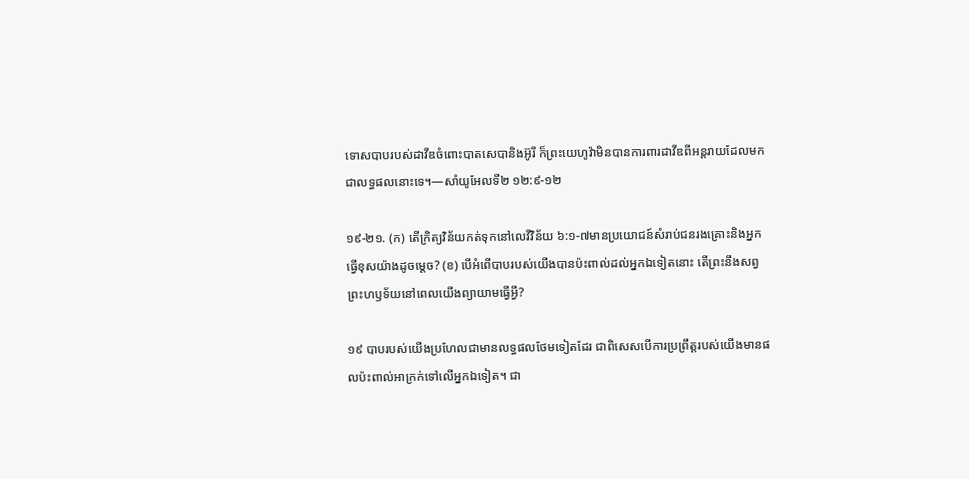ទោសបាបរបស់ដាវីឌចំពោះបាតសេបានិងអ៊ូរី ក៏ព្រះយេហូវ៉ាមិនបានការពារដាវីឌពីអន្ដរាយដែលមកជាលទ្ធផលនោះទេ។—សាំយូអែលទី២ ១២:៩-១២

១៩-២១. (ក) តើក្រិត្យវិន័យកត់ទុកនៅលេវីវិន័យ ៦:១-៧មានប្រយោជន៍សំរាប់ជនរងគ្រោះនិងអ្នកធ្វើខុសយ៉ាងដូចម្ដេច? (ខ) បើអំពើបាបរបស់យើងបានប៉ះពាល់ដល់អ្នកឯទៀតនោះ តើព្រះនឹងសព្វព្រះហឫទ័យនៅពេលយើងព្យាយាមធ្វើអ្វី?

១៩ បាបរបស់យើងប្រហែលជាមានលទ្ធផលថែមទៀតដែរ ជាពិសេសបើការប្រព្រឹត្ដរបស់យើងមានផលប៉ះពាល់អាក្រក់ទៅលើអ្នកឯទៀត។ ជា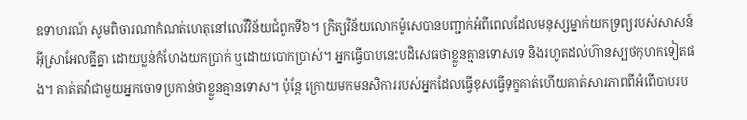ឧទាហរណ៍ សូមពិចារណាកំណត់ហេតុនៅលេវីវិន័យជំពូកទី៦។ ក្រិត្យវិន័យលោកម៉ូសេបានបញ្ជាក់អំពីពេលដែលមនុស្សម្នាក់យកទ្រព្យរបស់សាសន៍អ៊ីស្រាអែលគ្នីគ្នា ដោយប្លន់កំហែងយកប្រាក់ ឬដោយបោកប្រាស់។ អ្នកធ្វើបាបនេះបដិសេធថាខ្លួនគ្មានទោសទេ និងរហូតដល់ហ៊ានស្បថកុហកទៀតផង។ គាត់តវ៉ាជាមួយអ្នកចោទប្រកាន់ថាខ្លួនគ្មានទោស។ ប៉ុន្ដែ ក្រោយមកមនសិការរបស់អ្នកដែលធ្វើខុសធ្វើទុក្ខគាត់ហើយគាត់សារភាពពីអំពើបាបរប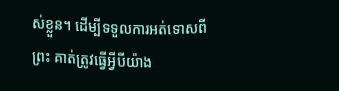ស់ខ្លួន។ ដើម្បីទទួលការអត់ទោសពីព្រះ គាត់ត្រូវធ្វើអ្វីបីយ៉ាង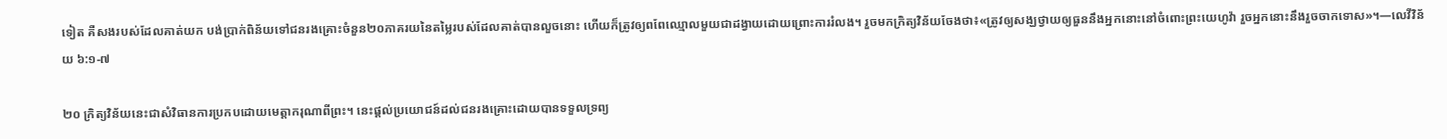ទៀត គឺសងរបស់ដែលគាត់យក បង់ប្រាក់ពិន័យទៅជនរងគ្រោះចំនួន២០ភាគរយនៃតម្លៃរបស់ដែលគាត់បានលួចនោះ ហើយក៏ត្រូវឲ្យពពែឈ្មោលមួយជាដង្វាយដោយព្រោះការរំលង។ រួចមកក្រិត្យវិន័យចែងថា៖«ត្រូវឲ្យសង្ឃថ្វាយឲ្យធួននឹងអ្នកនោះនៅចំពោះព្រះយេហូវ៉ា រួចអ្នកនោះនឹងរួចចាកទោស»។—លេវីវិន័យ ៦:១-៧

២០ ក្រិត្យវិន័យនេះជាសំវិធានការប្រកបដោយមេត្ដាករុណាពីព្រះ។ នេះផ្ដល់ប្រយោជន៍ដល់ជនរងគ្រោះដោយបានទទួលទ្រព្យ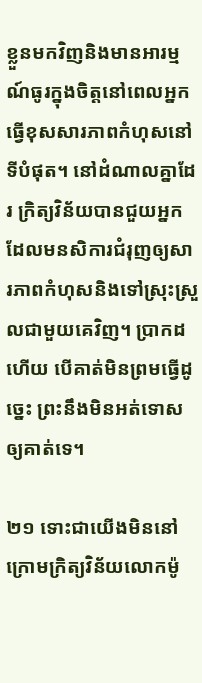ខ្លួនមកវិញនិងមានអារម្មណ៍ធូរក្នុងចិត្ដនៅពេលអ្នកធ្វើខុសសារភាពកំហុសនៅទីបំផុត។ នៅដំណាលគ្នាដែរ ក្រិត្យវិន័យបានជួយអ្នកដែលមនសិការជំរុញឲ្យសារភាពកំហុសនិងទៅស្រុះស្រួលជាមួយគេវិញ។ ប្រាកដហើយ បើគាត់មិនព្រមធ្វើដូច្នេះ ព្រះនឹងមិនអត់ទោសឲ្យគាត់ទេ។

២១ ទោះជាយើងមិននៅក្រោមក្រិត្យវិន័យលោកម៉ូ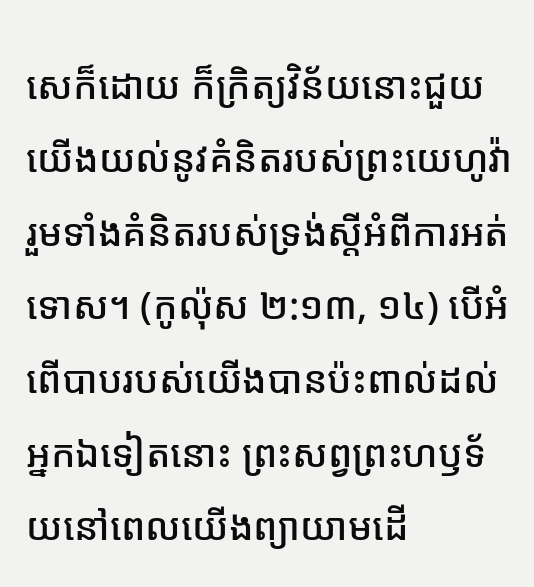សេក៏ដោយ ក៏ក្រិត្យវិន័យនោះជួយយើងយល់នូវគំនិតរបស់ព្រះយេហូវ៉ារួមទាំងគំនិតរបស់ទ្រង់ស្ដីអំពីការអត់ទោស។ (កូល៉ុស ២:១៣, ១៤) បើអំពើបាបរបស់យើងបានប៉ះពាល់ដល់អ្នកឯទៀតនោះ ព្រះសព្វព្រះហឫទ័យនៅពេលយើងព្យាយាមដើ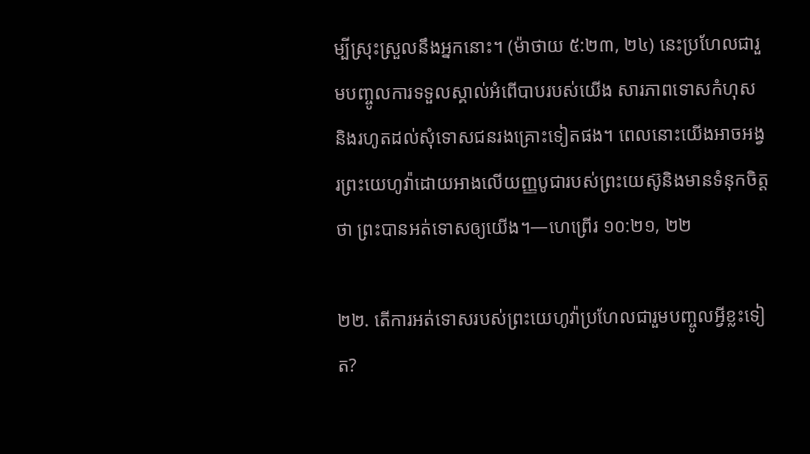ម្បីស្រុះស្រួលនឹងអ្នកនោះ។ (ម៉ាថាយ ៥:២៣, ២៤) នេះប្រហែលជារួមបញ្ចូលការទទួលស្គាល់អំពើបាបរបស់យើង សារភាពទោសកំហុស និងរហូតដល់សុំទោសជនរងគ្រោះទៀតផង។ ពេលនោះយើងអាចអង្វរព្រះយេហូវ៉ាដោយអាងលើយញ្ញបូជារបស់ព្រះយេស៊ូនិងមានទំនុកចិត្ដថា ព្រះបានអត់ទោសឲ្យយើង។—ហេព្រើរ ១០:២១, ២២

២២. តើការអត់ទោសរបស់ព្រះយេហូវ៉ាប្រហែលជារួមបញ្ចូលអ្វីខ្លះទៀត?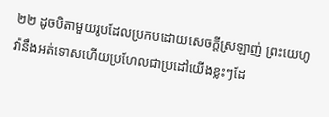២២ ដូចបិតាមួយរូបដែលប្រកបដោយសេចក្ដីស្រឡាញ់ ព្រះយេហូវ៉ានឹងអត់ទោសហើយប្រហែលជាប្រដៅយើងខ្លះៗដែ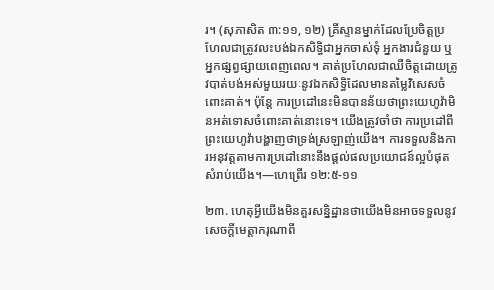រ។ (សុភាសិត ៣:១១, ១២) គ្រីស្ទានម្នាក់ដែលប្រែចិត្ដប្រហែលជាត្រូវលះបង់ឯកសិទ្ធិជាអ្នកចាស់ទុំ អ្នកងារជំនួយ ឬអ្នកផ្សព្វផ្សាយពេញពេល។ គាត់ប្រហែលជាឈឺចិត្ដដោយត្រូវបាត់បង់អស់មួយរយៈនូវឯកសិទ្ធិដែលមានតម្លៃវិសេសចំពោះគាត់។ ប៉ុន្ដែ ការប្រដៅនេះមិនបានន័យថាព្រះយេហូវ៉ាមិនអត់ទោសចំពោះគាត់នោះទេ។ យើងត្រូវចាំថា ការប្រដៅពីព្រះយេហូវ៉ាបង្ហាញថាទ្រង់ស្រឡាញ់យើង។ ការទទួលនិងការអនុវត្ដតាមការប្រដៅនោះនឹងផ្ដល់ផលប្រយោជន៍ល្អបំផុតសំរាប់យើង។—ហេព្រើរ ១២:៥-១១

២៣. ហេតុអ្វីយើងមិនគួរសន្និដ្ឋានថាយើងមិនអាចទទួលនូវសេចក្ដីមេត្ដាករុណាពី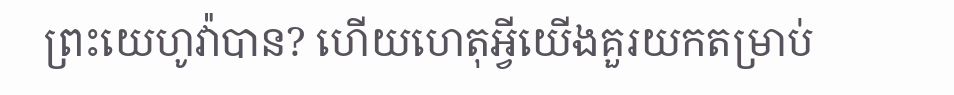ព្រះយេហូវ៉ាបាន? ហើយហេតុអ្វីយើងគួរយកតម្រាប់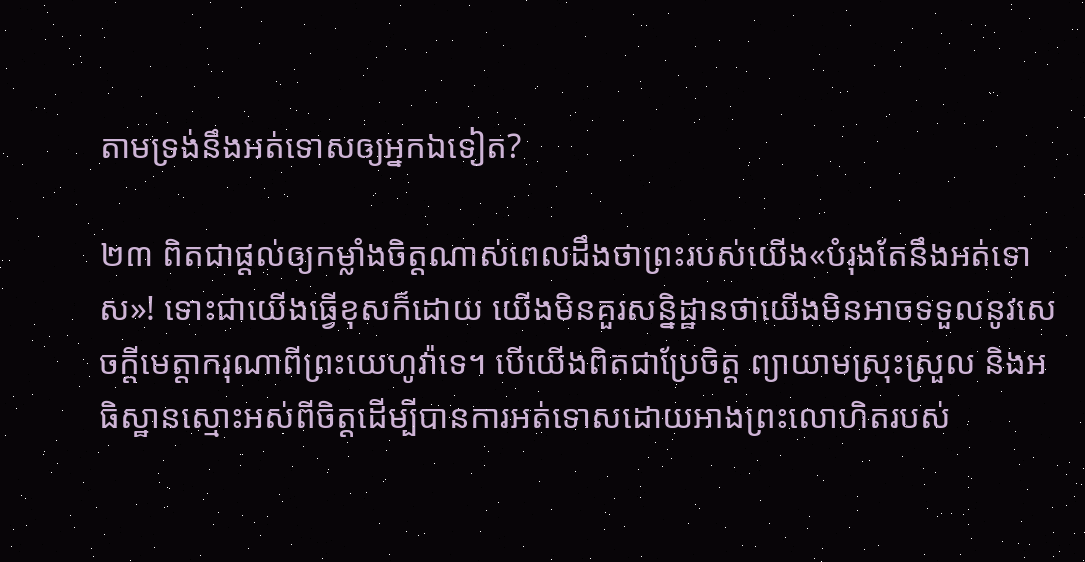តាមទ្រង់នឹងអត់ទោសឲ្យអ្នកឯទៀត?

២៣ ពិតជាផ្ដល់ឲ្យកម្លាំងចិត្ដណាស់ពេលដឹងថាព្រះរបស់យើង«បំរុងតែនឹងអត់ទោស»! ទោះជាយើងធ្វើខុសក៏ដោយ យើងមិនគួរសន្និដ្ឋានថាយើងមិនអាចទទួលនូវសេចក្ដីមេត្ដាករុណាពីព្រះយេហូវ៉ាទេ។ បើយើងពិតជាប្រែចិត្ដ ព្យាយាមស្រុះស្រួល និងអធិស្ឋានស្មោះអស់ពីចិត្ដដើម្បីបានការអត់ទោសដោយអាងព្រះលោហិតរបស់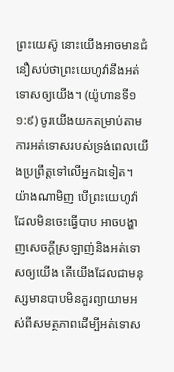ព្រះយេស៊ូ នោះយើងអាចមានជំនឿសប់ថាព្រះយេហូវ៉ានឹងអត់ទោសឲ្យយើង។ (យ៉ូហានទី១ ១:៩) ចូរយើងយកតម្រាប់តាមការអត់ទោសរបស់ទ្រង់ពេលយើងប្រព្រឹត្ដទៅលើអ្នកឯទៀត។ យ៉ាងណាមិញ បើព្រះយេហូវ៉ាដែលមិនចេះធ្វើបាប អាចបង្ហាញសេចក្ដីស្រឡាញ់និងអត់ទោសឲ្យយើង តើយើងដែលជាមនុស្សមានបាបមិនគួរព្យាយាមអស់ពីសមត្ថភាពដើម្បីអត់ទោស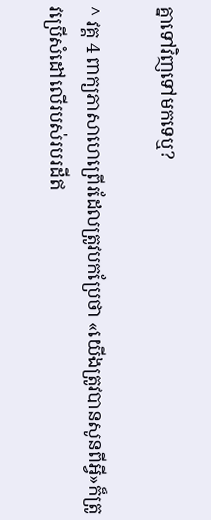គ្នាទៅវិញទៅមកទេឬ?

^ វគ្គ 4 ពាក្យភាសាហេព្រើរដែលត្រូវបកប្រែថា «យើងត្រូវបានសូនពីអ្វី»ក៏ត្រូវប្រើសំដៅលើរបស់របរដីឥ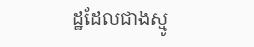ដ្ឋដែលជាងស្មូ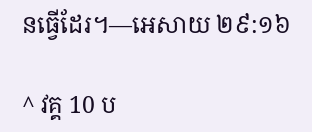នធ្វើដែរ។—អេសាយ ២៩:១៦

^ វគ្គ 10 ប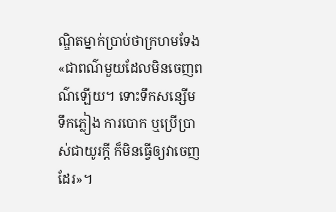ណ្ឌិតម្នាក់ប្រាប់ថាក្រហមទែង«ជាពណ៌មួយដែលមិនចេញពណ៌ឡើយ។ ទោះទឹកសន្សើម ទឹកភ្លៀង ការបោក ឬប្រើប្រាស់ជាយូរក្ដី ក៏មិនធ្វើឲ្យវាចេញដែរ»។